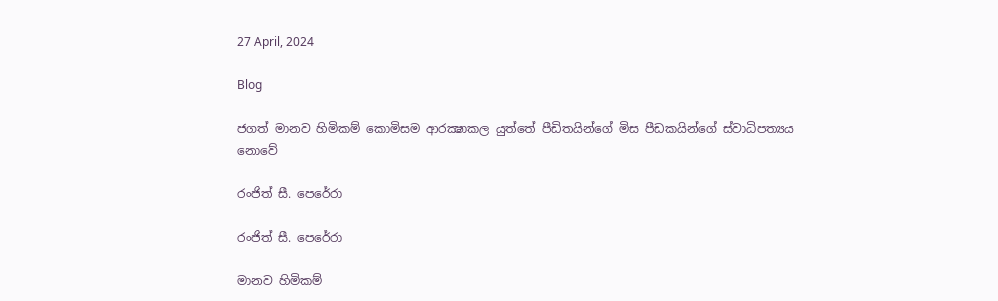27 April, 2024

Blog

ජගත් මානව හිමිකම් කොමිසම ආරක්‍ෂාකල යුත්තේ පීඩිතයින්ගේ මිස පීඩකයින්ගේ ස්වාධිපත්‍යය නොවේ

රංජිත් සී. පෙරේරා

රංජිත් සී. පෙරේරා

මානව හිමිකම්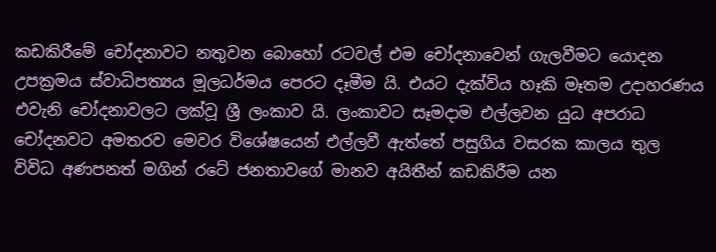කඩකිරීමේ චෝදනාවට නතුවන බොහෝ රටවල් එම චෝදනාවෙන් ගැලවීමට යොදන උපක්‍රමය ස්වාධිපත්‍යය මූලධර්මය පෙරට දෑමීම යි. එයට දැක්විය හෑකි මෑතම උදාහරණය එවැනි චෝදනාවලට ලක්වූ ශ්‍රී ලංකාව යි. ලංකාවට සෑමදාම එල්ලවන යුධ අපරාධ චෝදනවට අමතරව මෙවර විශේෂයෙන් එල්ලවී ඇත්තේ පසුගිය වසරක කාලය තුල විවිධ අණපනත් මගින් රටේ ජනතාවගේ මානව අයිතීන් කඩකිරීම යන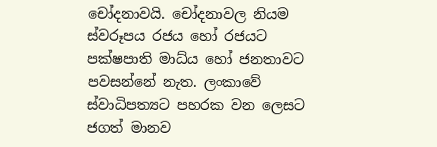චෝදනාවයි. චෝදනාවල නියම ස්වරූපය රජය හෝ රජයට පක්ෂපාති මාධ්ය හෝ ජනතාවට පවසන්නේ නැත. ලංකාවේ ස්වාධිපත්‍යට පහරක වන ලෙසට ජගත් මානව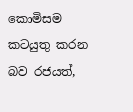කොමිසම කටයුතු කරන බව රජයත්,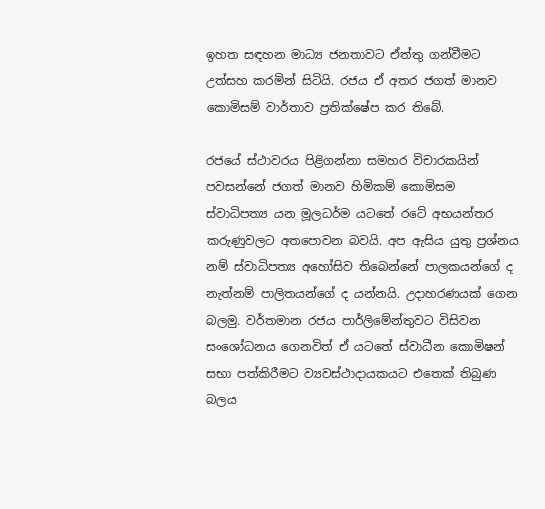ඉහත සඳහන මාධ්‍ය ජනතාවට ඒත්තු ගන්වීමට උත්සහ කරමින් සිටියි. රජය ඒ අතර ජගත් මානව කොමිසම් වාර්තාව ප්‍රතික්ෂේප කර තිබේ.

රජයේ ස්ථාවරය පිළිගන්නා සමහර විචාරකයින් පවසන්නේ ජගත් මානව හිමිකම් කොමිසම ස්වාධිපත්‍ය යන මූලධර්ම යටතේ රටේ අභයන්තර කරුණුවලට අතපොවන බවයි. අප ඇසිය යුතු ප්‍රශ්නය නම් ස්වාධිපත්‍ය අහෝසිව තිබෙන්නේ පාලකයන්ගේ ද නැත්නම් පාලිතයන්ගේ ද යන්නයි. උදාහරණයක් ගෙන බලමු. වර්තමාන රජය පාර්ලිමේන්තුවට විසිවන සංශෝධනය ගෙනවිත් ඒ යටතේ ස්වාධීන කොමිෂන් සභා පත්කිරීමට ව්‍යවස්ථාදායකයට එතෙක් තිබුණ බලය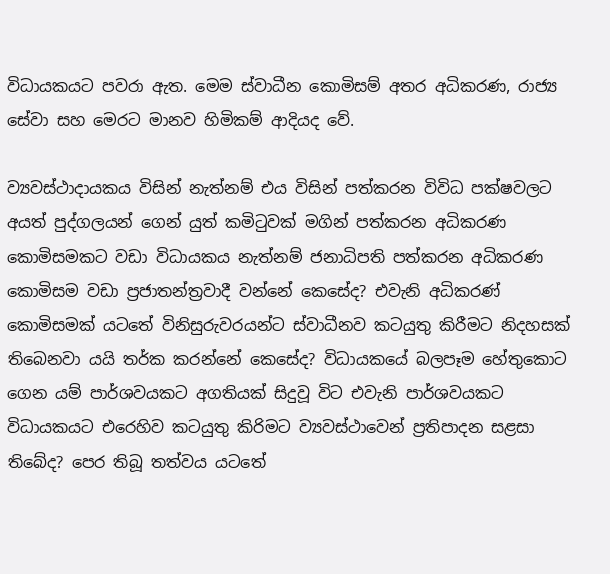විධායකයට පවරා ඇත. මෙම ස්වාධීන කොමිසම් අතර අධිකරණ, රාජ්‍ය සේවා සහ මෙරට මානව හිමිකම් ආදියද වේ.

ව්‍යවස්ථාදායකය විසින් නැත්නම් එය විසින් පත්කරන විවිධ පක්ෂවලට අයත් පුද්ගලයන් ගෙන් යුත් කමිටුවක් මගින් පත්කරන අධිකරණ කොමිසමකට වඩා විධායකය නැත්නම් ජනාධිපති පත්කරන අධිකරණ කොමිසම වඩා ප්‍රජාතන්ත්‍රවාදී වන්නේ කෙසේද? එවැනි අධිකරණ් කොමිසමක් යටතේ විනිසුරුවරයන්ට ස්වාධීනව කටයුතු කිරීමට නිදහසක් තිබෙනවා යයි තර්ක කරන්නේ කෙසේද? විධායකයේ බලපෑම හේතුකොට ගෙන යම් පාර්ශවයකට අගතියක් සිදුවූ විට එවැනි පාර්ශවයකට විධායකයට එරෙහිව කටයුතු කිරිමට ව්‍යවස්ථාවෙන් ප්‍රතිපාදන සළසා තිබේද? පෙර තිබූ තත්වය යටතේ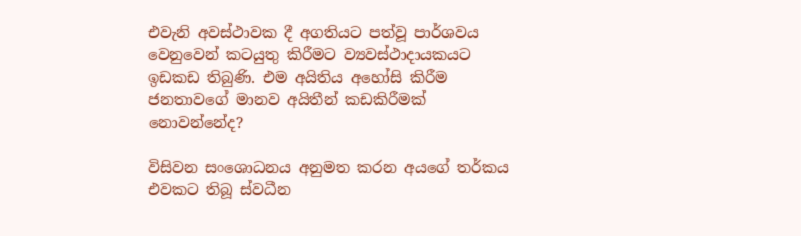එවැනි අවස්ථාවක දී අගතියට පත්වූ පාර්ශවය වෙනුවෙන් කටයුතු කිරීමට ව්‍යවස්ථාදායකයට ඉඩකඩ තිබුණි. එම අයිතිය අහෝසි කිරීම ජනතාවගේ මානව අයිතීන් කඩකිරීමක් නොවන්නේද?

විසිවන සංශොධනය අනුමත කරන අයගේ තර්කය එවකට තිබූ ස්වධීන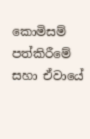කොමිසම් පත්කිරීමේ සහා ඒවායේ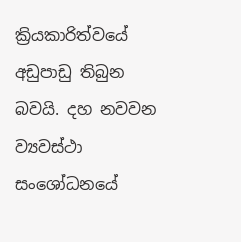ක්‍රියකාරිත්වයේ අඩුපාඩු තිබුන බවයි. දහ නවවන ව්‍යවස්ථා සංශෝධනයේ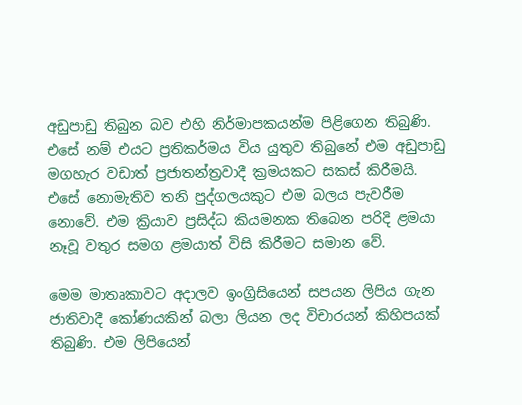අඩුපාඩු තිබුන බව එහි නිර්මාපකයන්ම පිළිගෙන තිබුණි. එසේ නම් එයට ප්‍රතිකර්මය විය යුතුව තිබුනේ එම අඩුපාඩු මගහැර වඩාත් ප්‍රජාතන්ත්‍රවාදී ක්‍රමයකට සකස් කිරීමයි. එසේ නොමැතිව තනි පුද්ගලයකුට එම බලය පැවරීම නොවේ. එම ක්‍රියාව ප්‍රසිද්ධ කියමනක තිබෙන පරිදි ළමයා නෑවූ වතුර සමග ළමයාත් විසි කිරීමට සමාන වේ.

මෙම මාතෘකාවට අදාලව ඉංග්‍රිසියෙන් සපයන ලිපිය ගැන ජාතිවාදී කෝණයකින් බලා ලියන ලද විචාරයන් කිහිපයක් තිබුණි. එම ලිපියෙන්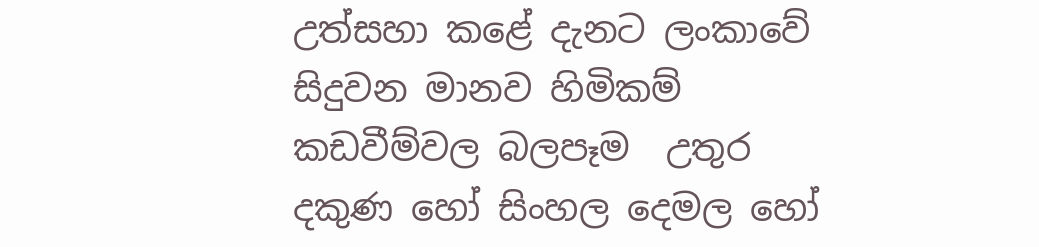උත්සහා කළේ දැනට ලංකාවේ සිදුවන මානව හිමිකම් කඩවීම්වල බලපෑම  උතුර දකුණ හෝ සිංහල දෙමල හෝ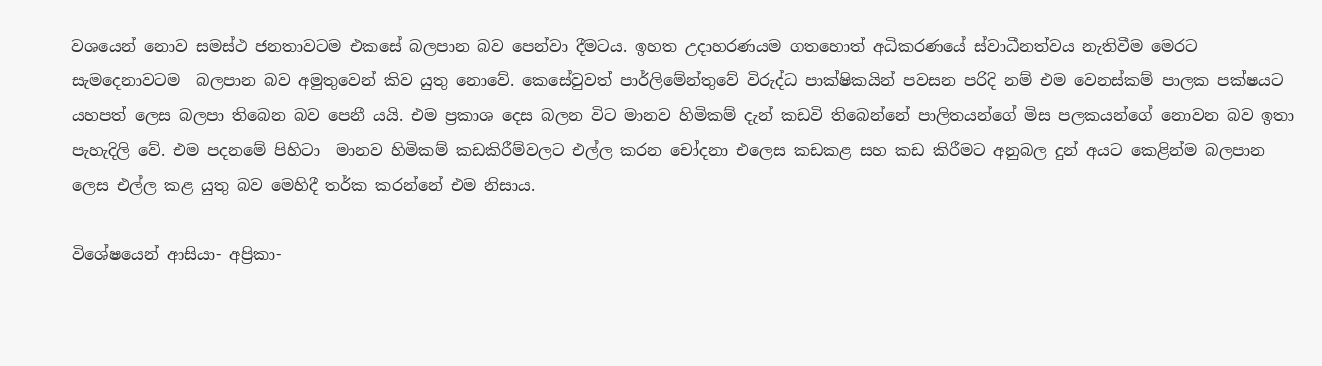වශයෙන් නොව සමස්ථ ජනතාවටම එකසේ බලපාන බව පෙන්වා දීමටය. ඉහත උදාහරණයම ගතහොත් අධිකරණයේ ස්වාධීනත්වය නැතිවීම මෙරට සැමදෙනාවටම  බලපාන බව අමුතුවෙන් කිව යුතු නොවේ. කෙසේවුවත් පාර්ලිමේන්තුවේ විරුද්ධ පාක්ෂිකයින් පවසන පරිදි නම් එම වෙනස්කම් පාලක පක්ෂයට යහපත් ලෙස බලපා තිබෙන බව පෙනී යයි. එම ප්‍රකාශ දෙස බලන විට මානව හිමිකම් දැන් කඩවි තිබෙන්නේ පාලිතයන්ගේ මිස පලකයන්ගේ නොවන බව ඉතා පැහැදිලි වේ. එම පදනමේ පිහිටා  මානව හිමිකම් කඩකිරීම්වලට එල්ල කරන චෝදනා එලෙස කඩකළ සහ කඩ කිරීමට අනුබල දුන් අයට කෙළින්ම බලපාන ලෙස එල්ල කළ යුතු බව මෙහිදී තර්ක කරන්නේ එම නිසාය.

විශේෂයෙන් ආසියා- අප්‍රිකා-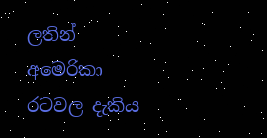ලතින් අමෙරිකා රටවල දැකිය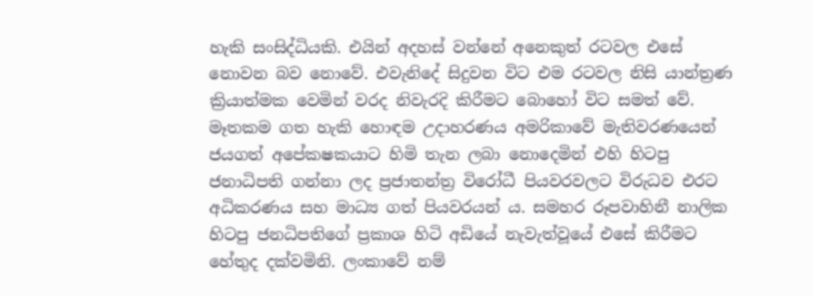හැකි සංසිද්ධියකි. එයින් අදහස් වන්නේ අනෙකුත් රටවල එසේ නොවන බව නොවේ. එවැනිදේ සිදුවන විට එම රටවල නිසි යාන්ත්‍රණ ක්‍රියාත්මක වෙමින් වරද නිවැරදි කිරීමට බොහෝ විට සමත් වේ. මෑතකම ගත හැකි හොඳම උදාහරණය අමරිකාවේ මැතිවරණයෙන් ජයගත් අපේකෂකයාට හිමි තැන ලබා නොදෙමින් එහි හිටපු ජනාධිපති ගන්නා ලද ප්‍රජාතන්ත්‍ර විරෝධී පියවරවලට විරුධව එරට අධිකරණය සහ මාධ්‍ය ගත් පියවරයන් ය. සමහර රූපවාහිනී නාලික හිටපු ජනධිපතිගේ ප්‍රකාශ හිටි අඩියේ නැවැත්වූයේ එසේ කිරීමට හේතුද දක්වමිනි. ලංකාවේ නම්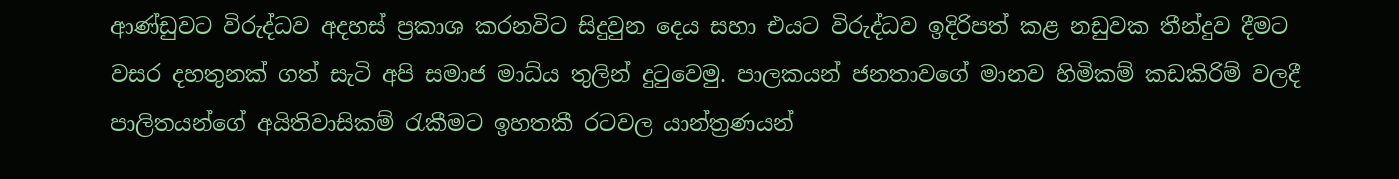ආණ්ඩුවට විරුද්ධව අදහස් ප්‍රකාශ කරනවිට සිදුවුන දෙය සහා එයට විරුද්ධව ඉදිරිපත් කළ නඩුවක තීන්දුව දීමට වසර දහතුනක් ගත් සැටි අපි සමාජ මාධ්ය තුලින් දුටුවෙමු. පාලකයන් ජනතාවගේ මානව හිමිකම් කඩකිරිම් වලදී පාලිතයන්ගේ අයිතිවාසිකම් රැකීමට ඉහතකී රටවල යාන්ත්‍රණයන්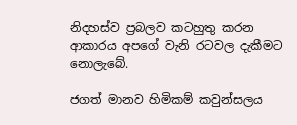නිදහස්ව ප්‍රබලව කටහුතු කරන ආකාරය අපගේ වැනි රටවල දැකීමට නොලැබේ.

ජගත් මානව හිමිකම් කවුන්සලය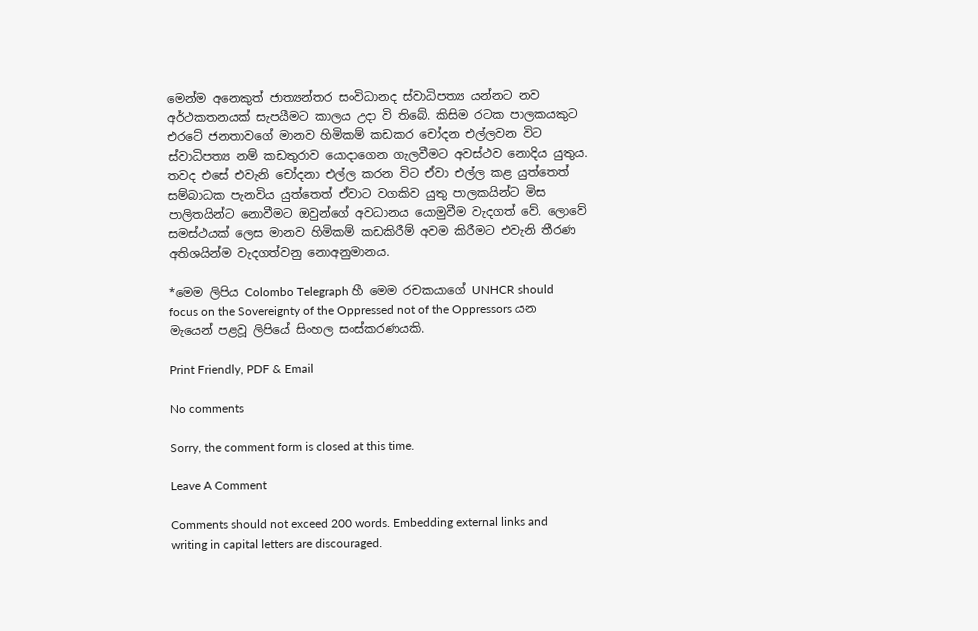මෙන්ම අනෙකුත් ජාත්‍යන්තර සංවිධානද ස්වාධිපත්‍ය යන්නට නව අර්ථකතනයක් සැපයීමට කාලය උදා වි තිබේ. කිසිම රටක පාලකයකුට එරටේ ජනතාවගේ මානව හිමිකම් කඩකර චෝදන එල්ලවන විට ස්වාධිපත්‍ය නම් කඩතුරාව යොදාගෙන ගැලවීමට අවස්ථව නොදිය යුතුය. තවද එසේ එවැනි චෝදනා එල්ල කරන විට ඒවා එල්ල කළ යුත්තෙත් සම්බාධක පැනවිය යුත්තෙත් ඒවාට වගකිව යුතු පාලකයින්ට මිස පාලිතයින්ට නොවීමට ඔවුන්ගේ අවධානය යොමුවීම වැදගත් වේ. ලොවේ සමස්ථයක් ලෙස මානව හිමිකම් කඩකිරීම් අවම කිරීමට එවැනි තීරණ අතිශයින්ම වැදගත්වනු නොඅනුමානය.

*මෙම ලිපිය Colombo Telegraph හී මෙම රචකයාගේ UNHCR should focus on the Sovereignty of the Oppressed not of the Oppressors යන මැයෙන් පළවූ ලිපියේ සිංහල සංස්කරණයකි.

Print Friendly, PDF & Email

No comments

Sorry, the comment form is closed at this time.

Leave A Comment

Comments should not exceed 200 words. Embedding external links and writing in capital letters are discouraged.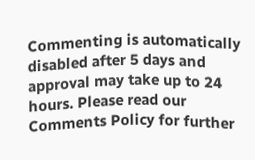Commenting is automatically disabled after 5 days and approval may take up to 24 hours. Please read our Comments Policy for further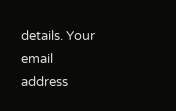details. Your email address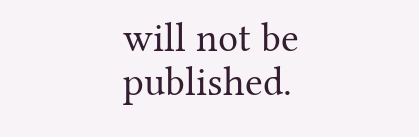will not be published.